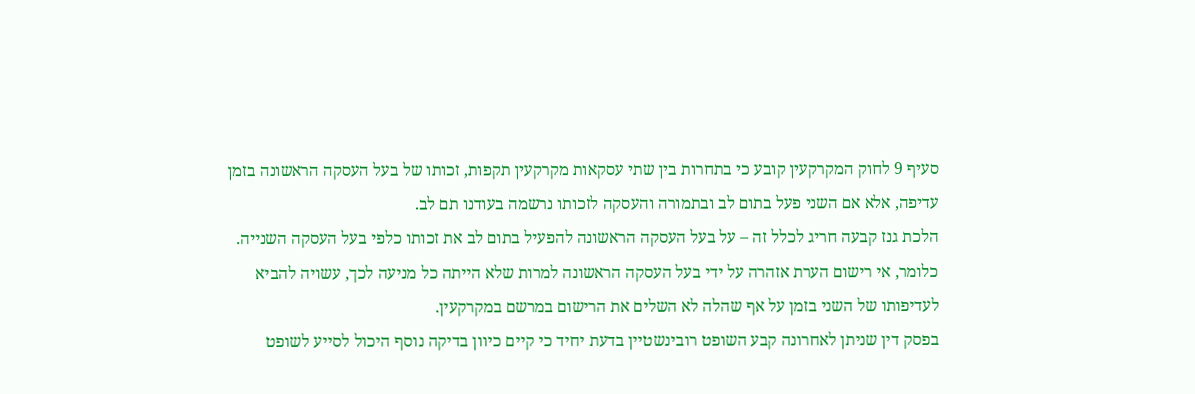סעיף 9 לחוק המקרקעין קובע כי בתחרות בין שתי עסקאות מקרקעין תקפות, זכותו של בעל העסקה הראשונה בזמן עדיפה, אלא אם השני פעל בתום לב ובתמורה והעסקה לזכותו נרשמה בעודנו תם לב.
הלכת גנז קבעה חריג לכלל זה – על בעל העסקה הראשונה להפעיל בתום לב את זכותו כלפי בעל העסקה השנייה. כלומר, אי רישום הערת אזהרה על ידי בעל העסקה הראשונה למרות שלא הייתה כל מניעה לכך, עשויה להביא לעדיפותו של השני בזמן על אף שהלה לא השלים את הרישום במרשם במקרקעין.
בפסק דין שניתן לאחרונה קבע השופט רובינשטיין בדעת יחיד כי קיים כיוון בדיקה נוסף היכול לסייע לשופט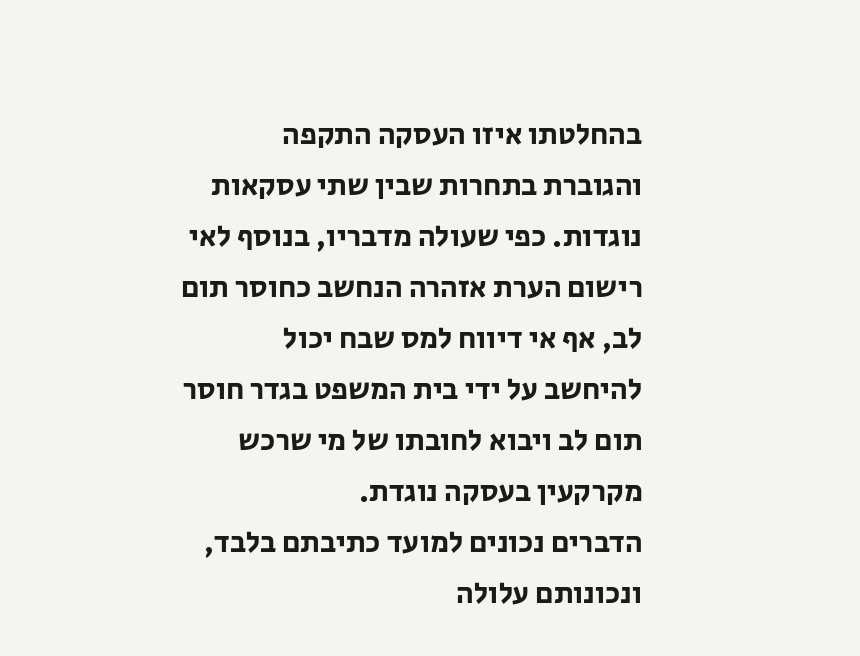בהחלטתו איזו העסקה התקפה והגוברת בתחרות שבין שתי עסקאות נוגדות. כפי שעולה מדבריו, בנוסף לאי רישום הערת אזהרה הנחשב כחוסר תום לב, אף אי דיווח למס שבח יכול להיחשב על ידי בית המשפט בגדר חוסר תום לב ויבוא לחובתו של מי שרכש מקרקעין בעסקה נוגדת.
הדברים נכונים למועד כתיבתם בלבד, ונכונותם עלולה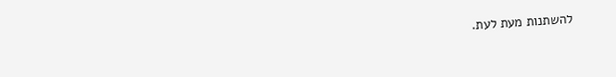להשתנות מעת לעת.